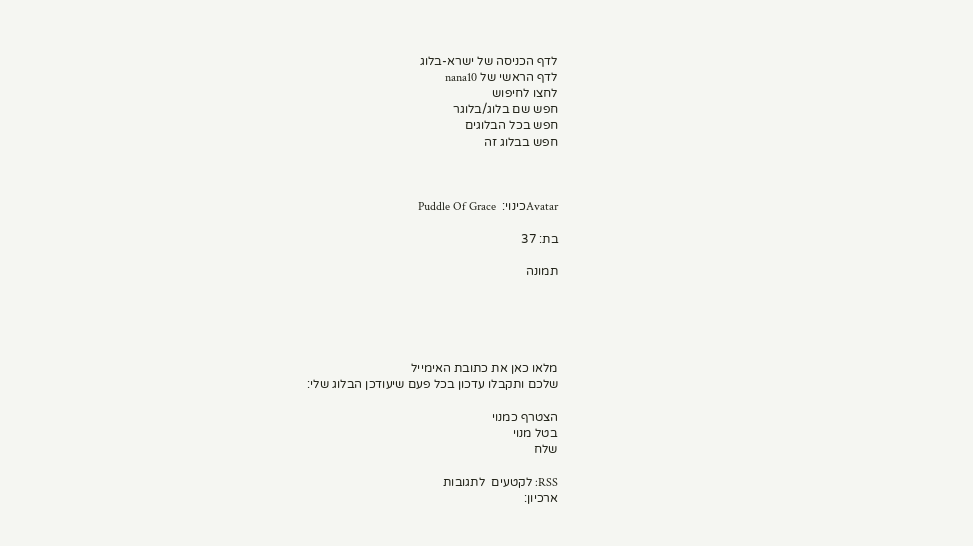לדף הכניסה של ישרא-בלוג
לדף הראשי של nana10
לחצו לחיפוש
חפש שם בלוג/בלוגר
חפש בכל הבלוגים
חפש בבלוג זה



Avatarכינוי:  Puddle Of Grace

בת: 37

תמונה





מלאו כאן את כתובת האימייל
שלכם ותקבלו עדכון בכל פעם שיעודכן הבלוג שלי:

הצטרף כמנוי
בטל מנוי
שלח

RSS: לקטעים  לתגובות
ארכיון: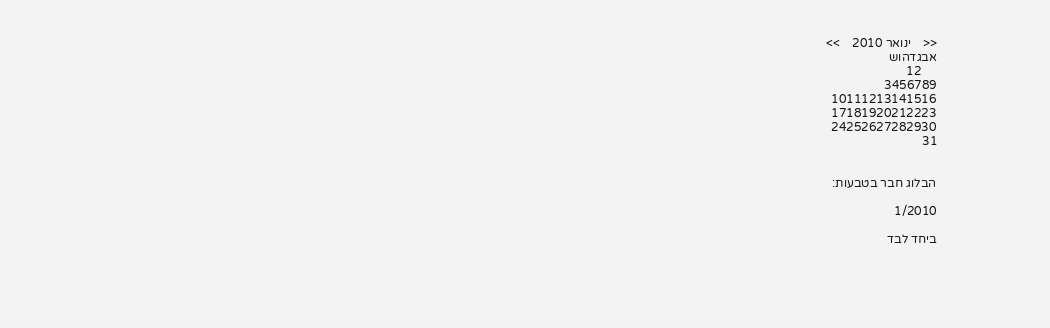<<    ינואר 2010    >>
אבגדהוש
     12
3456789
10111213141516
17181920212223
24252627282930
31


הבלוג חבר בטבעות:

1/2010

ביחד לבד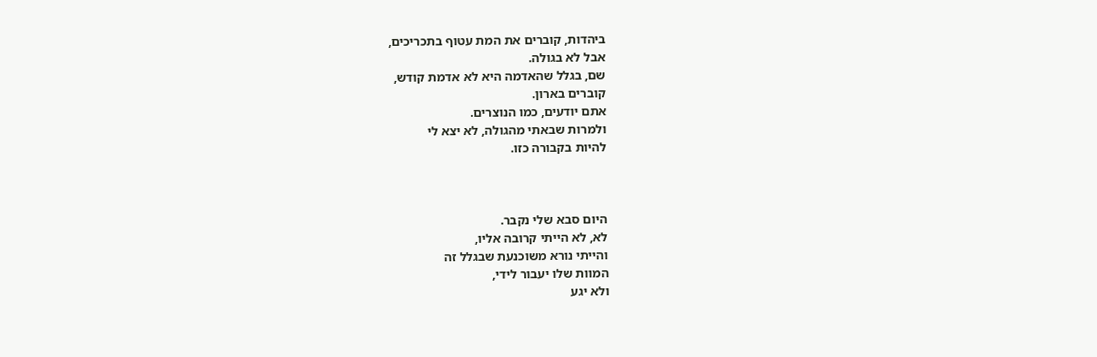ביהדות, קוברים את המת עטוף בתכריכים,
אבל לא בגולה.
שם, בגלל שהאדמה היא לא אדמת קודש,
קוברים בארון.
אתם יודעים, כמו הנוצרים.
ולמרות שבאתי מהגולה, לא יצא לי
להיות בקבורה כזו.



היום סבא שלי נקבר.
לא, לא הייתי קרובה אליו,
והייתי נורא משוכנעת שבגלל זה
המוות שלו יעבור לידי,
ולא יגע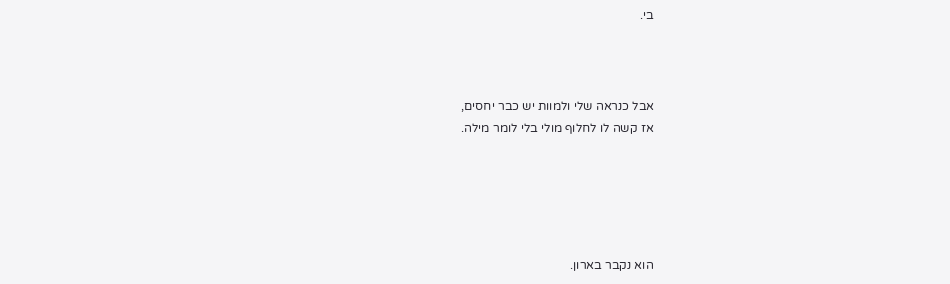בי.



אבל כנראה שלי ולמוות יש כבר יחסים,
אז קשה לו לחלוף מולי בלי לומר מילה.





הוא נקבר בארון.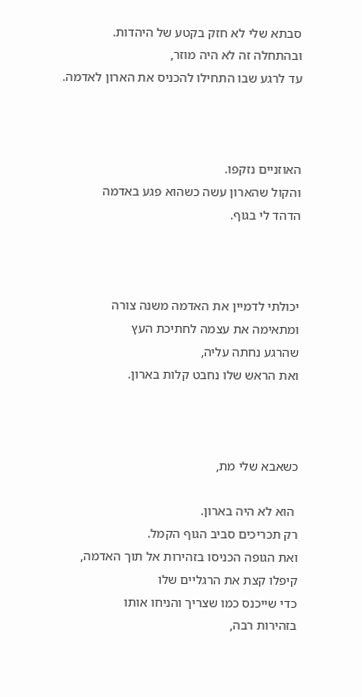סבתא שלי לא חזק בקטע של היהדות.
ובהתחלה זה לא היה מוזר,
עד לרגע שבו התחילו להכניס את הארון לאדמה.



האוזניים נזקפו.
והקול שהארון עשה כשהוא פגע באדמה
הדהד לי בגוף.



יכולתי לדמיין את האדמה משנה צורה
ומתאימה את עצמה לחתיכת העץ
שהרגע נחתה עליה,
ואת הראש שלו נחבט קלות בארון.



כשאבא שלי מת,

 הוא לא היה בארון.
רק תכריכים סביב הגוף הקמל.
ואת הגופה הכניסו בזהירות אל תוך האדמה,
קיפלו קצת את הרגליים שלו
כדי שייכנס כמו שצריך והניחו אותו
בזהירות רבה,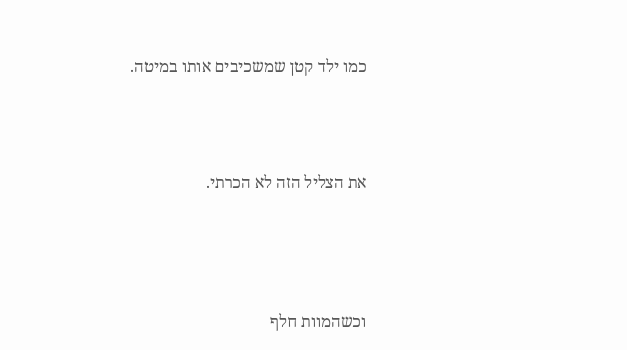כמו ילד קטן שמשכיבים אותו במיטה.




את הצליל הזה לא הכרתי.





וכשהמוות חלף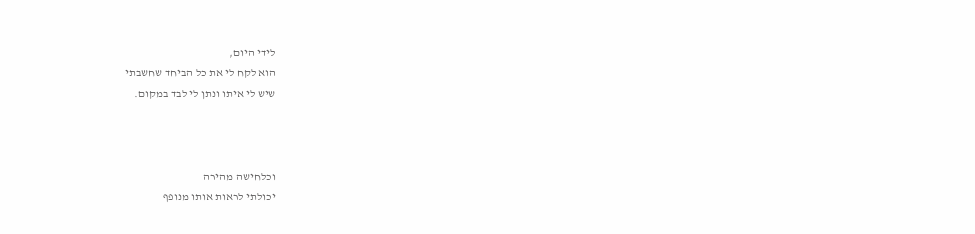לידי היום,
הוא לקח לי את כל הביחד שחשבתי
שיש לי איתו ונתן לי לבד במקום.



וכלחישה מהירה
יכולתי לראות אותו מנופף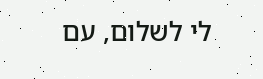לי לשלום, עם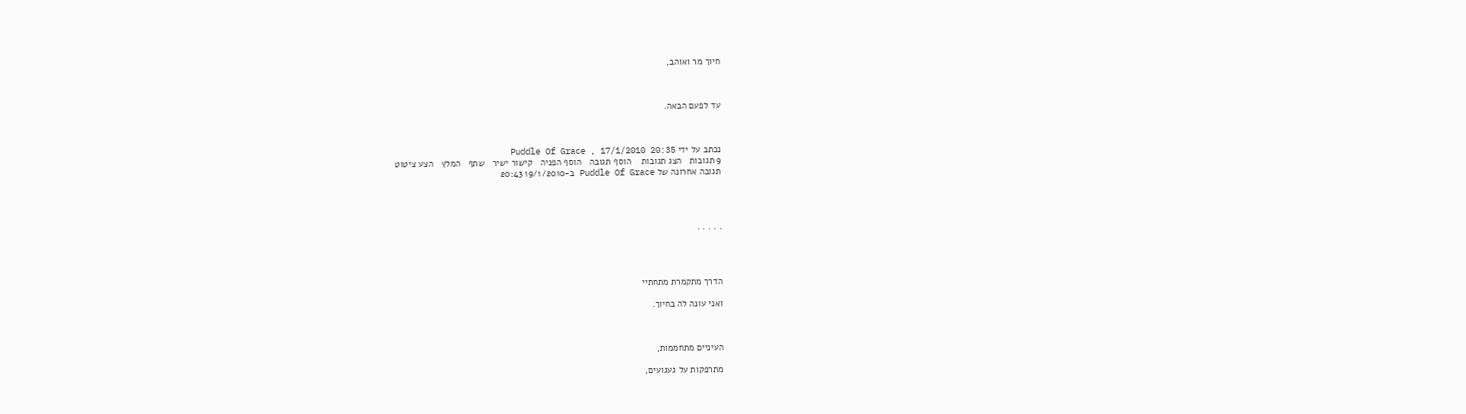חיוך מר ואוהב,



עד לפעם הבאה.



נכתב על ידי Puddle Of Grace , 17/1/2010 20:35
9 תגובות   הצג תגובות    הוסף תגובה   הוסף הפניה   קישור ישיר   שתף   המלץ   הצע ציטוט
תגובה אחרונה של Puddle Of Grace ב-19/1/2010 20:43




. . . . .




הדרך מתקמרת מתחתיי

ואני עונה לה בחיוך.



העיניים מתחממות,

מתרפקות על געגועים,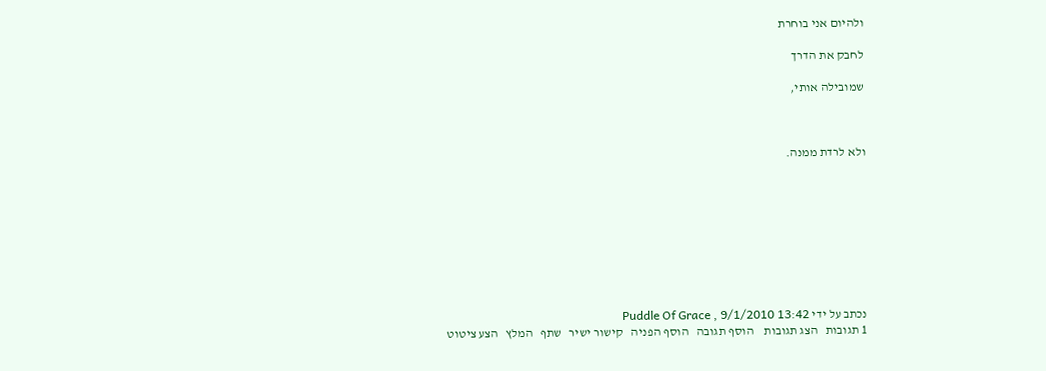ולהיום אני בוחרת

לחבק את הדרך

שמובילה אותי,



ולא לרדת ממנה.









נכתב על ידי Puddle Of Grace , 9/1/2010 13:42
1 תגובות   הצג תגובות    הוסף תגובה   הוסף הפניה   קישור ישיר   שתף   המלץ   הצע ציטוט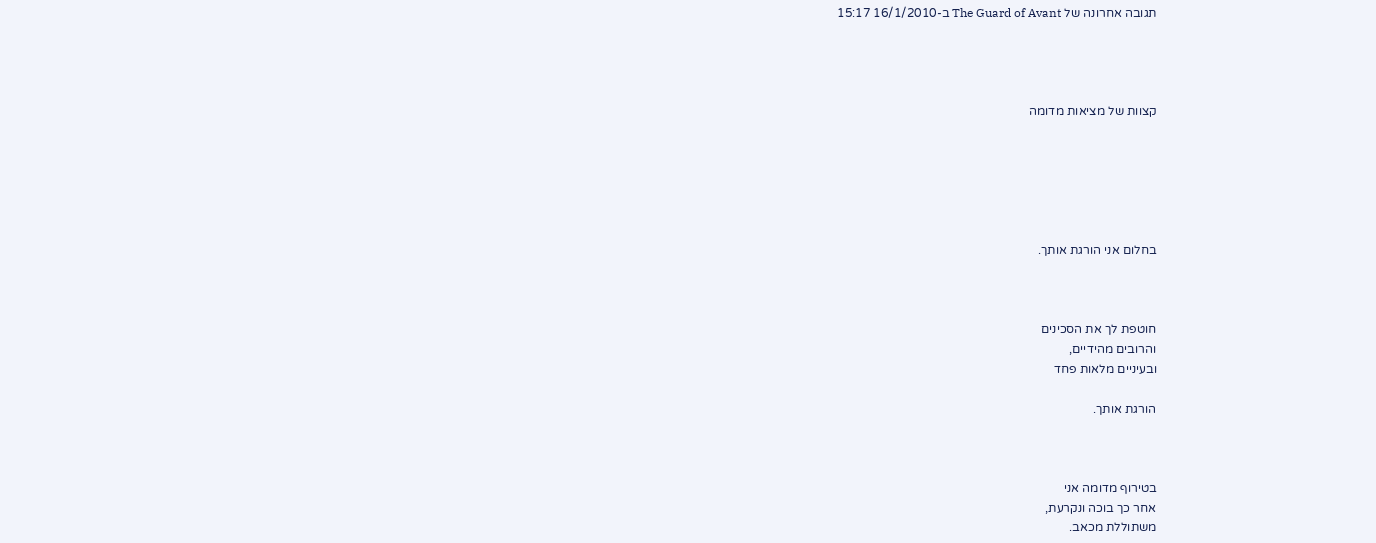תגובה אחרונה של The Guard of Avant ב-16/1/2010 15:17




קצוות של מציאות מדומה






בחלום אני הורגת אותך.



חוטפת לך את הסכינים
והרובים מהידיים,
ובעיניים מלאות פחד

הורגת אותך.



בטירוף מדומה אני
אחר כך בוכה ונקרעת,
משתוללת מכאב.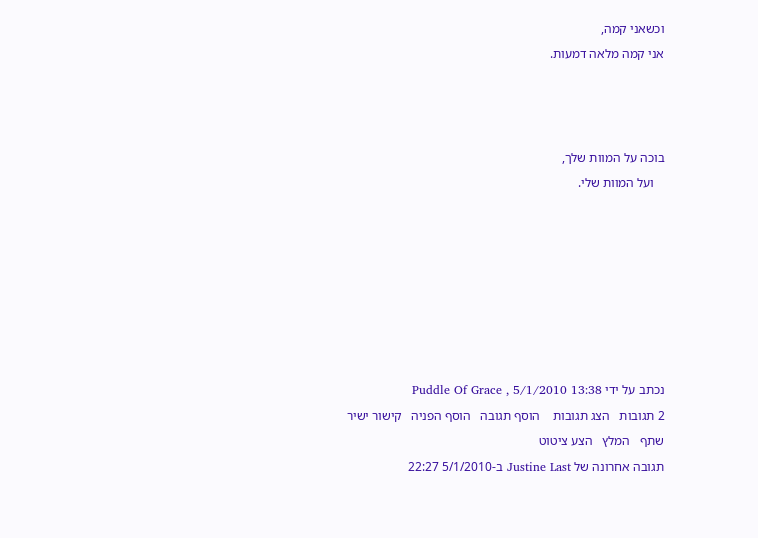וכשאני קמה,
אני קמה מלאה דמעות.



בוכה על המוות שלך,
   ועל המוות שלי.







נכתב על ידי Puddle Of Grace , 5/1/2010 13:38
2 תגובות   הצג תגובות    הוסף תגובה   הוסף הפניה   קישור ישיר   שתף   המלץ   הצע ציטוט
תגובה אחרונה של Justine Last ב-5/1/2010 22:27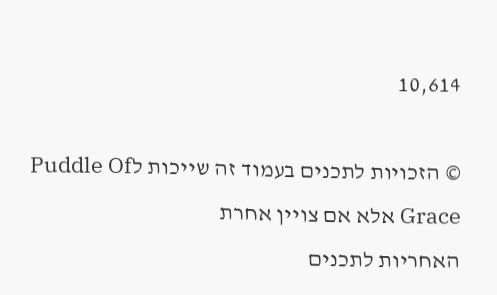10,614

© הזכויות לתכנים בעמוד זה שייכות לPuddle Of Grace אלא אם צויין אחרת
האחריות לתכנים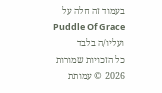בעמוד זה חלה על Puddle Of Grace ועליו/ה בלבד
כל הזכויות שמורות 2026 © עמותת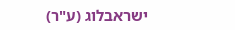ישראבלוג (ע"ר)